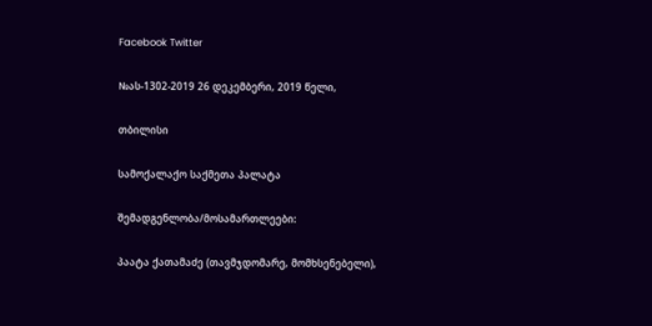Facebook Twitter

№ას-1302-2019 26 დეკემბერი, 2019 წელი,

თბილისი

სამოქალაქო საქმეთა პალატა

შემადგენლობა/მოსამართლეები:

პაატა ქათამაძე (თავმჯდომარე, მომხსენებელი),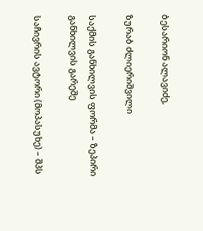ბესარიონ ალავიძე,

ზურაბ ძლიერიშვილი

საქმის განხილვის ფორმა – ზეპირი განხილვის გარეშე

საჩივრის ავტორი (მოპასუხე) – შპს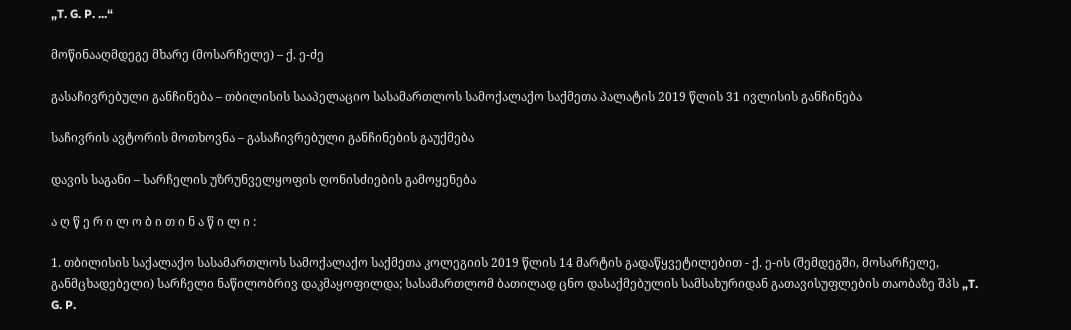„T. G. P. ...“

მოწინააღმდეგე მხარე (მოსარჩელე) – ქ. ე-ძე

გასაჩივრებული განჩინება – თბილისის სააპელაციო სასამართლოს სამოქალაქო საქმეთა პალატის 2019 წლის 31 ივლისის განჩინება

საჩივრის ავტორის მოთხოვნა – გასაჩივრებული განჩინების გაუქმება

დავის საგანი – სარჩელის უზრუნველყოფის ღონისძიების გამოყენება

ა ღ წ ე რ ი ლ ო ბ ი თ ი ნ ა წ ი ლ ი :

1. თბილისის საქალაქო სასამართლოს სამოქალაქო საქმეთა კოლეგიის 2019 წლის 14 მარტის გადაწყვეტილებით - ქ. ე-ის (შემდეგში, მოსარჩელე, განმცხადებელი) სარჩელი ნაწილობრივ დაკმაყოფილდა; სასამართლომ ბათილად ცნო დასაქმებულის სამსახურიდან გათავისუფლების თაობაზე შპს „T. G. P.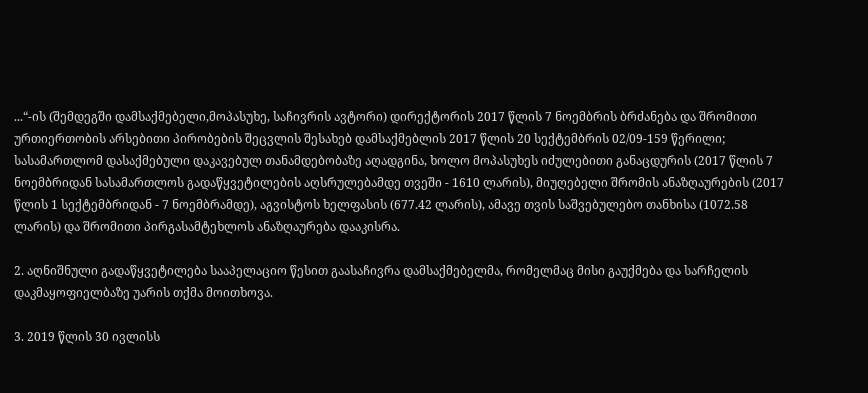...“-ის (შემდეგში დამსაქმებელი,მოპასუხე, საჩივრის ავტორი) დირექტორის 2017 წლის 7 ნოემბრის ბრძანება და შრომითი ურთიერთობის არსებითი პირობების შეცვლის შესახებ დამსაქმებლის 2017 წლის 20 სექტემბრის 02/09-159 წერილი; სასამართლომ დასაქმებული დაკავებულ თანამდებობაზე აღადგინა, ხოლო მოპასუხეს იძულებითი განაცდურის (2017 წლის 7 ნოემბრიდან სასამართლოს გადაწყვეტილების აღსრულებამდე თვეში - 1610 ლარის), მიუღებელი შრომის ანაზღაურების (2017 წლის 1 სექტემბრიდან - 7 ნოემბრამდე), აგვისტოს ხელფასის (677.42 ლარის), ამავე თვის საშვებულებო თანხისა (1072.58 ლარის) და შრომითი პირგასამტეხლოს ანაზღაურება დააკისრა.

2. აღნიშნული გადაწყვეტილება სააპელაციო წესით გაასაჩივრა დამსაქმებელმა, რომელმაც მისი გაუქმება და სარჩელის დაკმაყოფიელბაზე უარის თქმა მოითხოვა.

3. 2019 წლის 30 ივლისს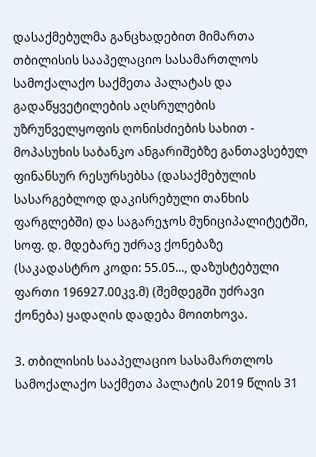დასაქმებულმა განცხადებით მიმართა თბილისის სააპელაციო სასამართლოს სამოქალაქო საქმეთა პალატას და გადაწყვეტილების აღსრულების უზრუნველყოფის ღონისძიების სახით - მოპასუხის საბანკო ანგარიშებზე განთავსებულ ფინანსურ რესურსებსა (დასაქმებულის სასარგებლოდ დაკისრებული თანხის ფარგლებში) და საგარეჯოს მუნიციპალიტეტში, სოფ. დ. მდებარე უძრავ ქონებაზე (საკადასტრო კოდი: 55.05..., დაზუსტებული ფართი 196927.00კვ.მ) (შემდეგში უძრავი ქონება) ყადაღის დადება მოითხოვა.

3. თბილისის სააპელაციო სასამართლოს სამოქალაქო საქმეთა პალატის 2019 წლის 31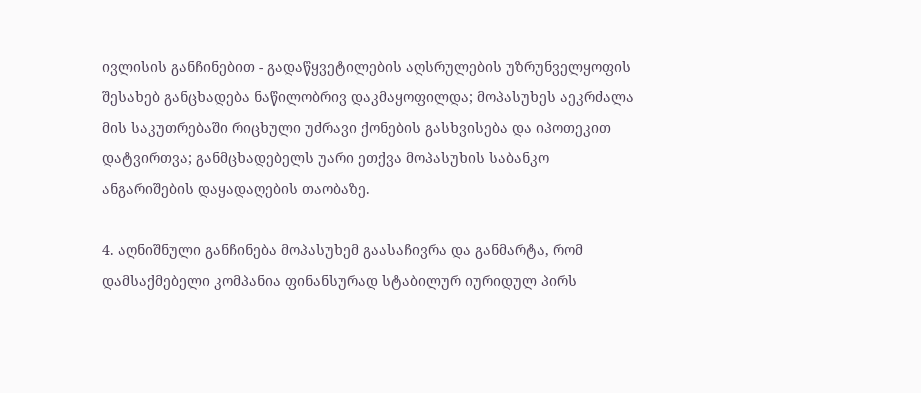ივლისის განჩინებით - გადაწყვეტილების აღსრულების უზრუნველყოფის შესახებ განცხადება ნაწილობრივ დაკმაყოფილდა; მოპასუხეს აეკრძალა მის საკუთრებაში რიცხული უძრავი ქონების გასხვისება და იპოთეკით დატვირთვა; განმცხადებელს უარი ეთქვა მოპასუხის საბანკო ანგარიშების დაყადაღების თაობაზე.

4. აღნიშნული განჩინება მოპასუხემ გაასაჩივრა და განმარტა, რომ დამსაქმებელი კომპანია ფინანსურად სტაბილურ იურიდულ პირს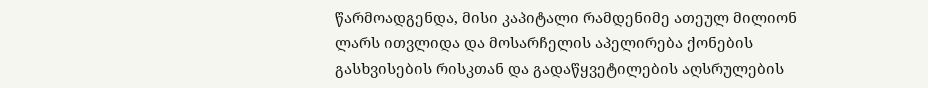წარმოადგენდა, მისი კაპიტალი რამდენიმე ათეულ მილიონ ლარს ითვლიდა და მოსარჩელის აპელირება ქონების გასხვისების რისკთან და გადაწყვეტილების აღსრულების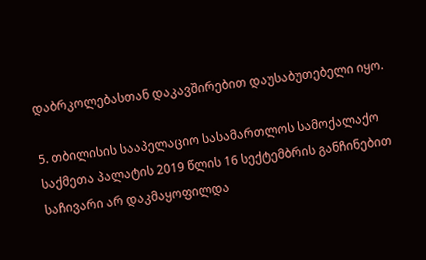დაბრკოლებასთან დაკავშირებით დაუსაბუთებელი იყო.

5. თბილისის სააპელაციო სასამართლოს სამოქალაქო საქმეთა პალატის 2019 წლის 16 სექტემბრის განჩინებით საჩივარი არ დაკმაყოფილდა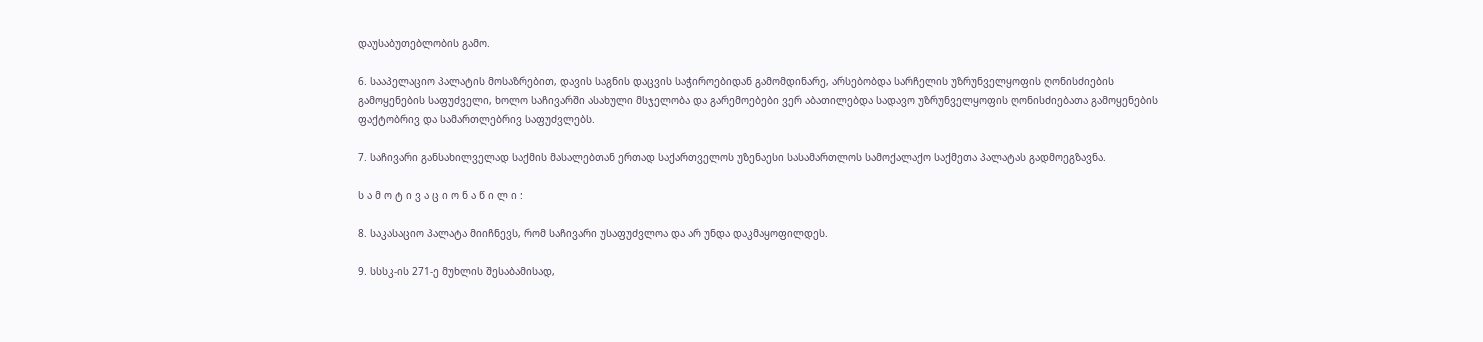დაუსაბუთებლობის გამო.

6. სააპელაციო პალატის მოსაზრებით, დავის საგნის დაცვის საჭიროებიდან გამომდინარე, არსებობდა სარჩელის უზრუნველყოფის ღონისძიების გამოყენების საფუძველი, ხოლო საჩივარში ასახული მსჯელობა და გარემოებები ვერ აბათილებდა სადავო უზრუნველყოფის ღონისძიებათა გამოყენების ფაქტობრივ და სამართლებრივ საფუძვლებს.

7. საჩივარი განსახილველად საქმის მასალებთან ერთად საქართველოს უზენაესი სასამართლოს სამოქალაქო საქმეთა პალატას გადმოეგზავნა.

ს ა მ ო ტ ი ვ ა ც ი ო ნ ა წ ი ლ ი :

8. საკასაციო პალატა მიიჩნევს, რომ საჩივარი უსაფუძვლოა და არ უნდა დაკმაყოფილდეს.

9. სსსკ-ის 271-ე მუხლის შესაბამისად,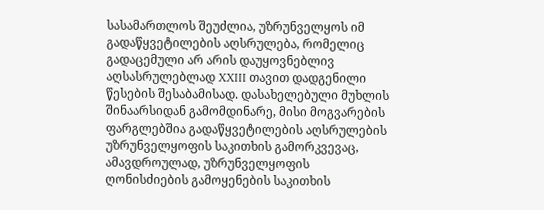სასამართლოს შეუძლია, უზრუნველყოს იმ გადაწყვეტილების აღსრულება, რომელიც გადაცემული არ არის დაუყოვნებლივ აღსასრულებლად XXIII თავით დადგენილი წესების შესაბამისად. დასახელებული მუხლის შინაარსიდან გამომდინარე, მისი მოგვარების ფარგლებშია გადაწყვეტილების აღსრულების უზრუნველყოფის საკითხის გამორკვევაც, ამავდროულად, უზრუნველყოფის ღონისძიების გამოყენების საკითხის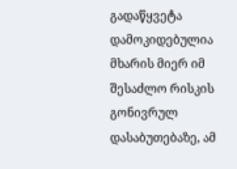გადაწყვეტა დამოკიდებულია მხარის მიერ იმ შესაძლო რისკის გონივრულ დასაბუთებაზე, ამ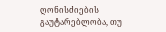ღონისძიების გაუტარებლობა, თუ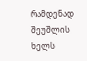რამდენად შეუშლის ხელს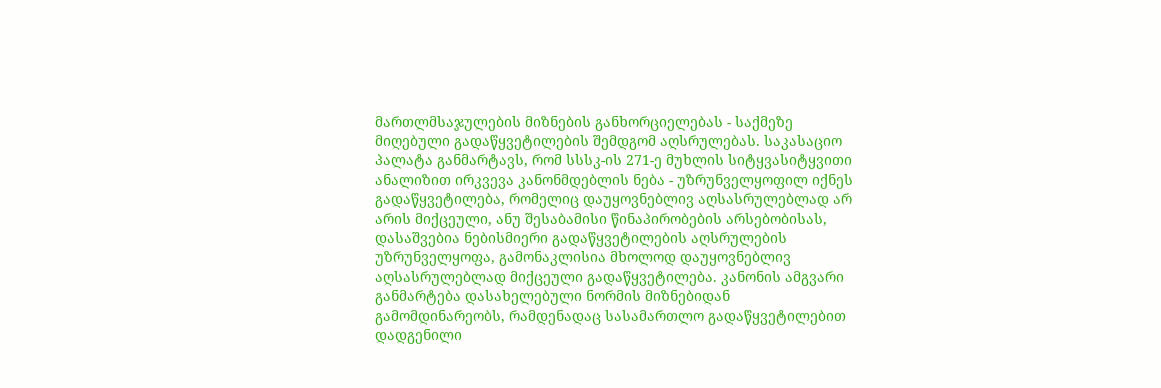მართლმსაჯულების მიზნების განხორციელებას - საქმეზე მიღებული გადაწყვეტილების შემდგომ აღსრულებას. საკასაციო პალატა განმარტავს, რომ სსსკ-ის 271-ე მუხლის სიტყვასიტყვითი ანალიზით ირკვევა კანონმდებლის ნება - უზრუნველყოფილ იქნეს გადაწყვეტილება, რომელიც დაუყოვნებლივ აღსასრულებლად არ არის მიქცეული, ანუ შესაბამისი წინაპირობების არსებობისას, დასაშვებია ნებისმიერი გადაწყვეტილების აღსრულების უზრუნველყოფა, გამონაკლისია მხოლოდ დაუყოვნებლივ აღსასრულებლად მიქცეული გადაწყვეტილება. კანონის ამგვარი განმარტება დასახელებული ნორმის მიზნებიდან გამომდინარეობს, რამდენადაც სასამართლო გადაწყვეტილებით დადგენილი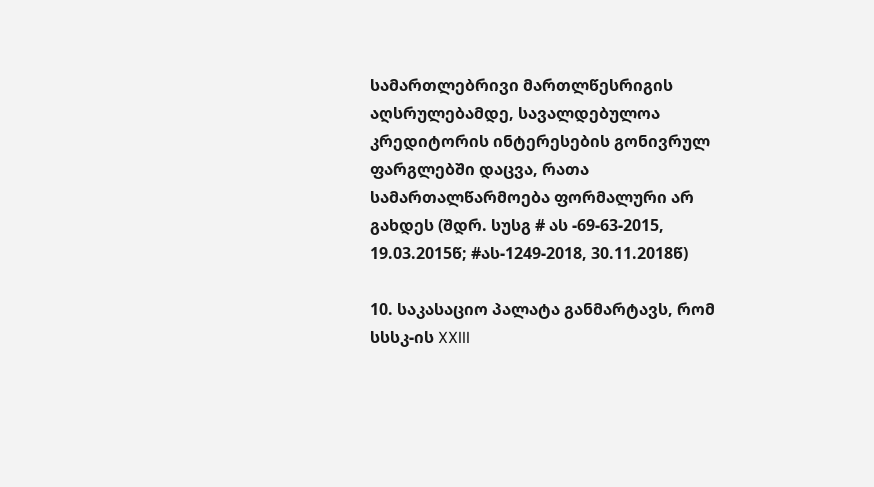სამართლებრივი მართლწესრიგის აღსრულებამდე, სავალდებულოა კრედიტორის ინტერესების გონივრულ ფარგლებში დაცვა, რათა სამართალწარმოება ფორმალური არ გახდეს (შდრ. სუსგ # ას -69-63-2015, 19.03.2015წ; #ას-1249-2018, 30.11.2018წ)

10. საკასაციო პალატა განმარტავს, რომ სსსკ-ის XXIII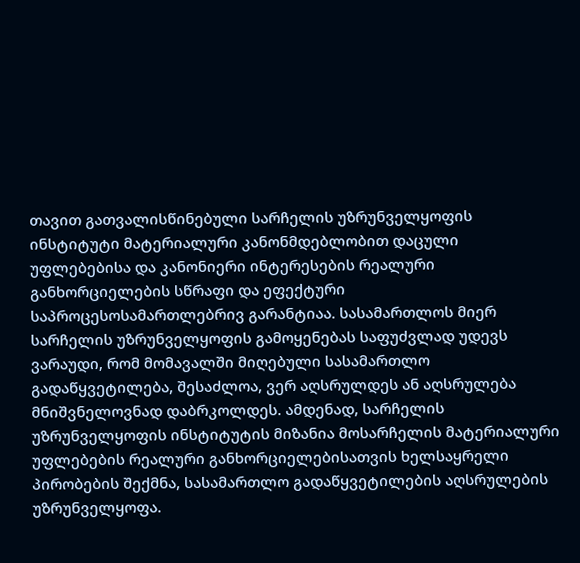თავით გათვალისწინებული სარჩელის უზრუნველყოფის ინსტიტუტი მატერიალური კანონმდებლობით დაცული უფლებებისა და კანონიერი ინტერესების რეალური განხორციელების სწრაფი და ეფექტური საპროცესოსამართლებრივ გარანტიაა. სასამართლოს მიერ სარჩელის უზრუნველყოფის გამოყენებას საფუძვლად უდევს ვარაუდი, რომ მომავალში მიღებული სასამართლო გადაწყვეტილება, შესაძლოა, ვერ აღსრულდეს ან აღსრულება მნიშვნელოვნად დაბრკოლდეს. ამდენად, სარჩელის უზრუნველყოფის ინსტიტუტის მიზანია მოსარჩელის მატერიალური უფლებების რეალური განხორციელებისათვის ხელსაყრელი პირობების შექმნა, სასამართლო გადაწყვეტილების აღსრულების უზრუნველყოფა.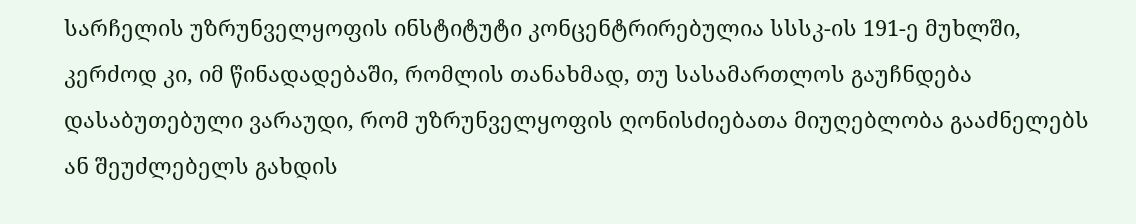სარჩელის უზრუნველყოფის ინსტიტუტი კონცენტრირებულია სსსკ-ის 191-ე მუხლში, კერძოდ კი, იმ წინადადებაში, რომლის თანახმად, თუ სასამართლოს გაუჩნდება დასაბუთებული ვარაუდი, რომ უზრუნველყოფის ღონისძიებათა მიუღებლობა გააძნელებს ან შეუძლებელს გახდის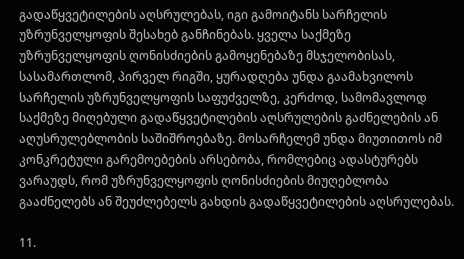გადაწყვეტილების აღსრულებას, იგი გამოიტანს სარჩელის უზრუნველყოფის შესახებ განჩინებას. ყველა საქმეზე უზრუნველყოფის ღონისძიების გამოყენებაზე მსჯელობისას, სასამართლომ, პირველ რიგში, ყურადღება უნდა გაამახვილოს სარჩელის უზრუნველყოფის საფუძველზე, კერძოდ, სამომავლოდ საქმეზე მიღებული გადაწყვეტილების აღსრულების გაძნელების ან აღუსრულებლობის საშიშროებაზე. მოსარჩელემ უნდა მიუთითოს იმ კონკრეტული გარემოებების არსებობა, რომლებიც ადასტურებს ვარაუდს, რომ უზრუნველყოფის ღონისძიების მიუღებლობა გააძნელებს ან შეუძლებელს გახდის გადაწყვეტილების აღსრულებას.

11.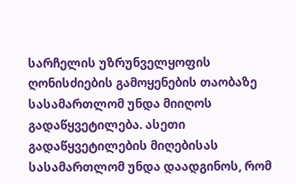სარჩელის უზრუნველყოფის ღონისძიების გამოყენების თაობაზე სასამართლომ უნდა მიიღოს გადაწყვეტილება. ასეთი გადაწყვეტილების მიღებისას სასამართლომ უნდა დაადგინოს, რომ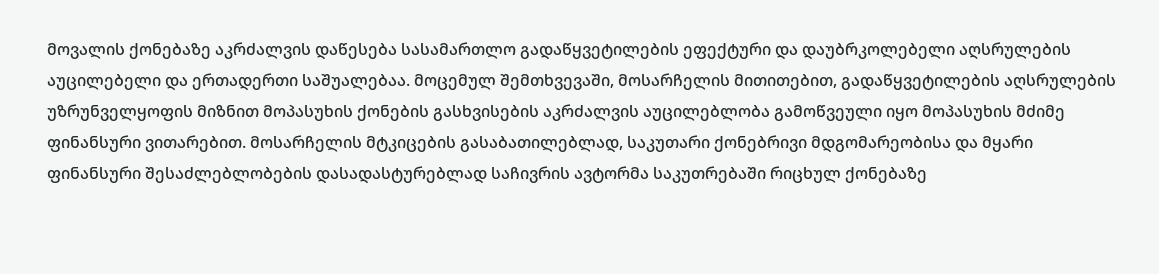მოვალის ქონებაზე აკრძალვის დაწესება სასამართლო გადაწყვეტილების ეფექტური და დაუბრკოლებელი აღსრულების აუცილებელი და ერთადერთი საშუალებაა. მოცემულ შემთხვევაში, მოსარჩელის მითითებით, გადაწყვეტილების აღსრულების უზრუნველყოფის მიზნით მოპასუხის ქონების გასხვისების აკრძალვის აუცილებლობა გამოწვეული იყო მოპასუხის მძიმე ფინანსური ვითარებით. მოსარჩელის მტკიცების გასაბათილებლად, საკუთარი ქონებრივი მდგომარეობისა და მყარი ფინანსური შესაძლებლობების დასადასტურებლად საჩივრის ავტორმა საკუთრებაში რიცხულ ქონებაზე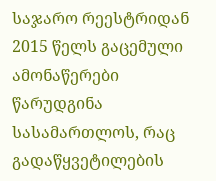საჯარო რეესტრიდან 2015 წელს გაცემული ამონაწერები წარუდგინა სასამართლოს, რაც გადაწყვეტილების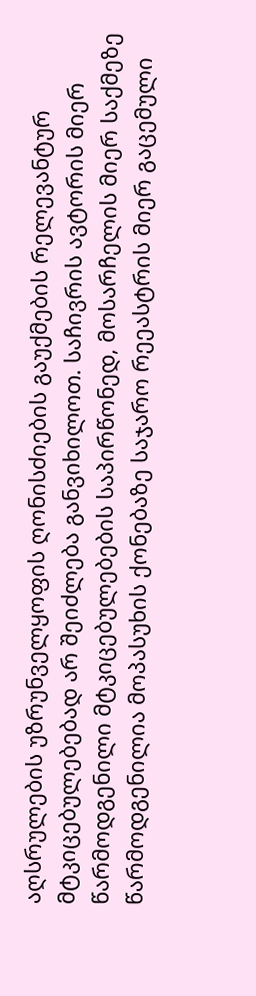აღსრულების უზრუნველყოფის ღონისძიების გაუქმების რელევანტურ მტკიცებულებებად არ შეიძლება განვიხილოთ. საჩივრის ავტორის მიერ წარმოდგენილი მტკიცებულებების საპირწონედ, მოსარჩელის მიერ საქმეზე წარმოდგენილია მოპასუხის ქონებაზე საჯარო რეეასტრის მიერ გაცემული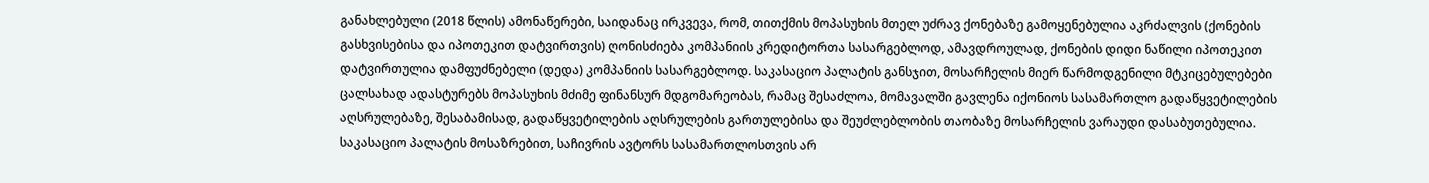განახლებული (2018 წლის) ამონაწერები, საიდანაც ირკვევა, რომ, თითქმის მოპასუხის მთელ უძრავ ქონებაზე გამოყენებულია აკრძალვის (ქონების გასხვისებისა და იპოთეკით დატვირთვის) ღონისძიება კომპანიის კრედიტორთა სასარგებლოდ, ამავდროულად, ქონების დიდი ნაწილი იპოთეკით დატვირთულია დამფუძნებელი (დედა) კომპანიის სასარგებლოდ. საკასაციო პალატის განსჯით, მოსარჩელის მიერ წარმოდგენილი მტკიცებულებები ცალსახად ადასტურებს მოპასუხის მძიმე ფინანსურ მდგომარეობას, რამაც შესაძლოა, მომავალში გავლენა იქონიოს სასამართლო გადაწყვეტილების აღსრულებაზე, შესაბამისად, გადაწყვეტილების აღსრულების გართულებისა და შეუძლებლობის თაობაზე მოსარჩელის ვარაუდი დასაბუთებულია. საკასაციო პალატის მოსაზრებით, საჩივრის ავტორს სასამართლოსთვის არ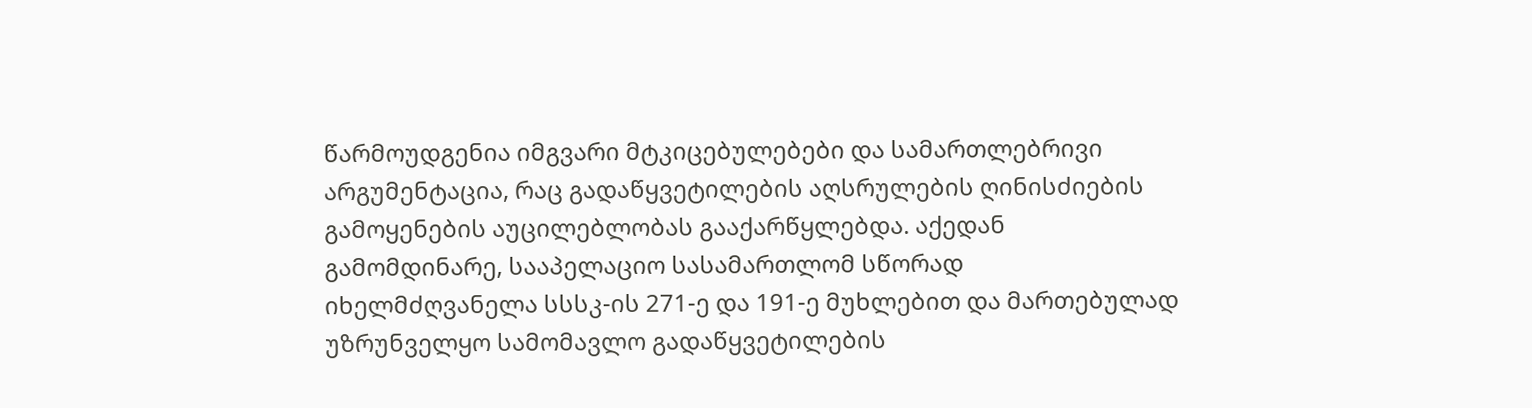წარმოუდგენია იმგვარი მტკიცებულებები და სამართლებრივი არგუმენტაცია, რაც გადაწყვეტილების აღსრულების ღინისძიების გამოყენების აუცილებლობას გააქარწყლებდა. აქედან გამომდინარე, სააპელაციო სასამართლომ სწორად იხელმძღვანელა სსსკ-ის 271-ე და 191-ე მუხლებით და მართებულად უზრუნველყო სამომავლო გადაწყვეტილების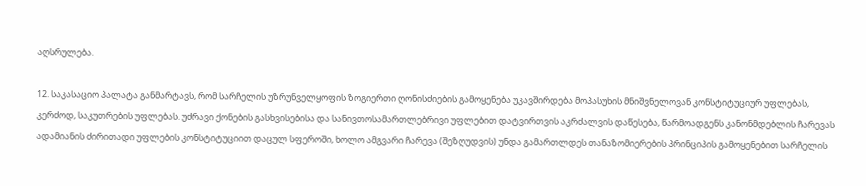აღსრულება.

12. საკასაციო პალატა განმარტავს, რომ სარჩელის უზრუნველყოფის ზოგიერთი ღონისძიების გამოყენება უკავშირდება მოპასუხის მნიშვნელოვან კონსტიტუციურ უფლებას, კერძოდ, საკუთრების უფლებას. უძრავი ქონების გასხვისებისა და სანივთოსამართლებრივი უფლებით დატვირთვის აკრძალვის დაწესება, წარმოადგენს კანონმდებლის ჩარევას ადამიანის ძირითადი უფლების კონსტიტუციით დაცულ სფეროში, ხოლო ამგვარი ჩარევა (შეზღუდვის) უნდა გამართლდეს თანაზომიერების პრინციპის გამოყენებით სარჩელის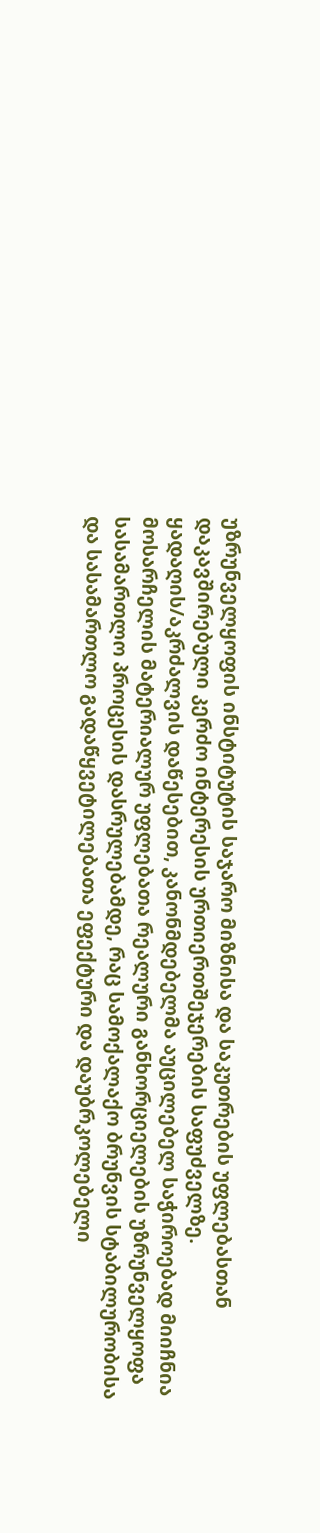უზრუნველყოფის ინსტიტუტის საჯარო მიზნისა და საკუთრების უფლებასთან დაკავშირებული კერძო ინტერესის ურთიერთშეჯერების საფუძველზე. ყადაღის/აკრძალვის დაწესებით, კანონმდებელმა აუცილებელ საჭიროებად მიიჩნია მოსარჩელის მატერიალურ უფლებათა რეალური განხორციელების უზრუნველყოფა სასამართლო პროცესის დასრულებამდე, რაც სამოქალაქო ბრუნვის სტაბილურობისა და სასამართლო გადაწყვეტილებათა ეფექტური და დაუბრკოლებელი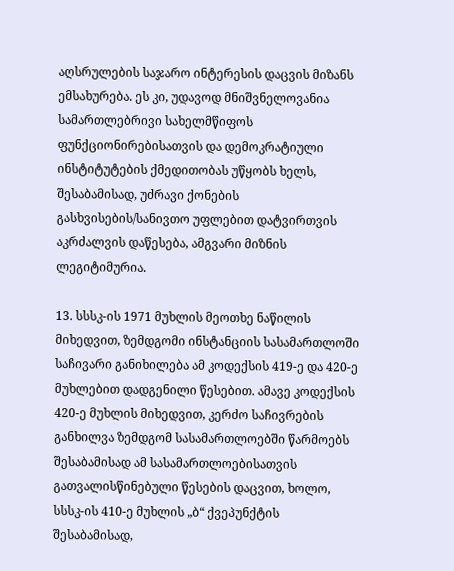აღსრულების საჯარო ინტერესის დაცვის მიზანს ემსახურება. ეს კი, უდავოდ მნიშვნელოვანია სამართლებრივი სახელმწიფოს ფუნქციონირებისათვის და დემოკრატიული ინსტიტუტების ქმედითობას უწყობს ხელს, შესაბამისად, უძრავი ქონების გასხვისების/სანივთო უფლებით დატვირთვის აკრძალვის დაწესება, ამგვარი მიზნის ლეგიტიმურია.

13. სსსკ-ის 1971 მუხლის მეოთხე ნაწილის მიხედვით, ზემდგომი ინსტანციის სასამართლოში საჩივარი განიხილება ამ კოდექსის 419-ე და 420-ე მუხლებით დადგენილი წესებით. ამავე კოდექსის 420-ე მუხლის მიხედვით, კერძო საჩივრების განხილვა ზემდგომ სასამართლოებში წარმოებს შესაბამისად ამ სასამართლოებისათვის გათვალისწინებული წესების დაცვით, ხოლო, სსსკ-ის 410-ე მუხლის „ბ“ ქვეპუნქტის შესაბამისად,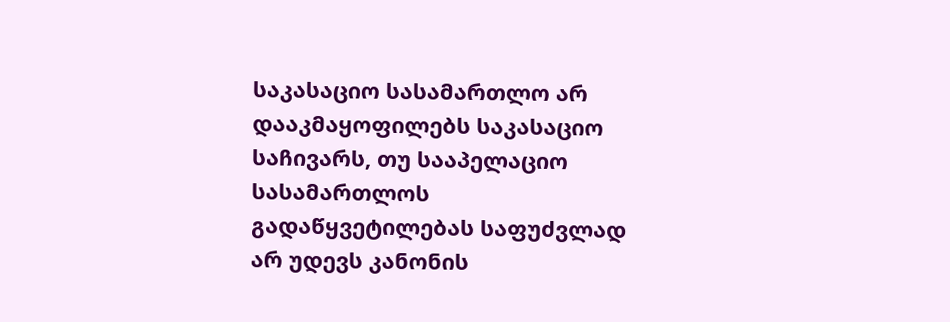საკასაციო სასამართლო არ დააკმაყოფილებს საკასაციო საჩივარს, თუ სააპელაციო სასამართლოს გადაწყვეტილებას საფუძვლად არ უდევს კანონის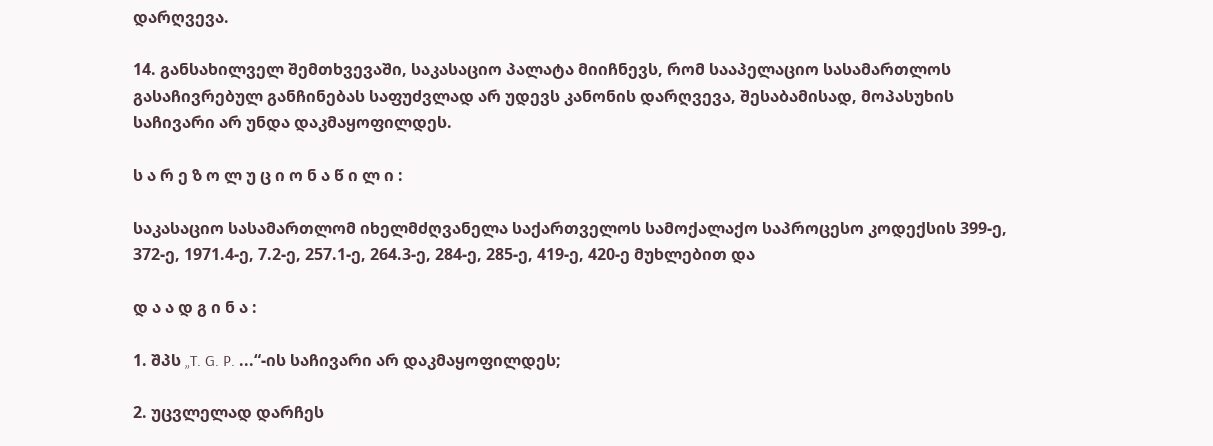დარღვევა.

14. განსახილველ შემთხვევაში, საკასაციო პალატა მიიჩნევს, რომ სააპელაციო სასამართლოს გასაჩივრებულ განჩინებას საფუძვლად არ უდევს კანონის დარღვევა, შესაბამისად, მოპასუხის საჩივარი არ უნდა დაკმაყოფილდეს.

ს ა რ ე ზ ო ლ უ ც ი ო ნ ა წ ი ლ ი :

საკასაციო სასამართლომ იხელმძღვანელა საქართველოს სამოქალაქო საპროცესო კოდექსის 399-ე, 372-ე, 1971.4-ე, 7.2-ე, 257.1-ე, 264.3-ე, 284-ე, 285-ე, 419-ე, 420-ე მუხლებით და

დ ა ა დ გ ი ნ ა :

1. შპს „T. G. P. ...“-ის საჩივარი არ დაკმაყოფილდეს;

2. უცვლელად დარჩეს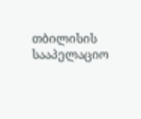თბილისის სააპელაციო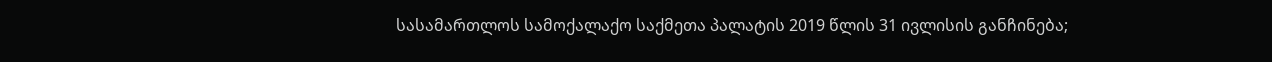სასამართლოს სამოქალაქო საქმეთა პალატის 2019 წლის 31 ივლისის განჩინება;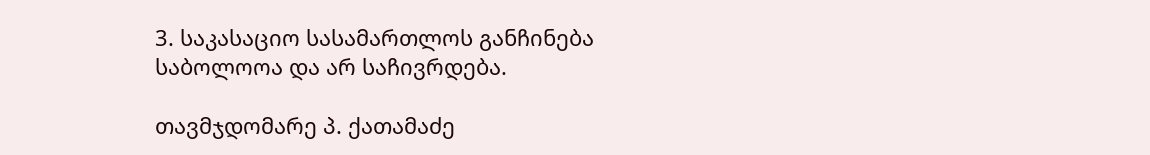3. საკასაციო სასამართლოს განჩინება საბოლოოა და არ საჩივრდება.

თავმჯდომარე პ. ქათამაძე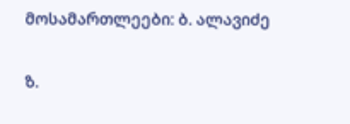მოსამართლეები: ბ. ალავიძე

ზ.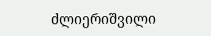ძლიერიშვილი